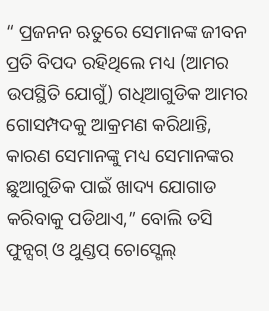“ ପ୍ରଜନନ ଋତୁରେ ସେମାନଙ୍କ ଜୀବନ ପ୍ରତି ବିପଦ ରହିଥିଲେ ମଧ୍ୟ (ଆମର ଉପସ୍ଥିତି ଯୋଗୁଁ) ଗଧିଆଗୁଡିକ ଆମର ଗୋସମ୍ପଦକୁ ଆକ୍ରମଣ କରିଥାନ୍ତି, କାରଣ ସେମାନଙ୍କୁ ମଧ୍ୟ ସେମାନଙ୍କର ଛୁଆଗୁଡିକ ପାଇଁ ଖାଦ୍ୟ ଯୋଗାଡ କରିବାକୁ ପଡିଥାଏ,” ବୋଲି ତସି ଫୁନ୍ସଗ୍ ଓ ଥୁଣ୍ଡପ୍ ଚୋସ୍ଗେଲ୍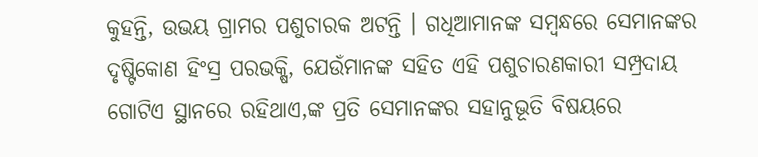କୁହନ୍ତି, ଉଭୟ ଗ୍ରାମର ପଶୁଚାରକ ଅଟନ୍ତି । ଗଧିଆମାନଙ୍କ ସମ୍ବନ୍ଧରେ ସେମାନଙ୍କର ଦୃଷ୍ଟିକୋଣ ହିଂସ୍ର ପରଭକ୍ଷି, ଯେଉଁମାନଙ୍କ ସହିତ ଏହି ପଶୁଚାରଣକାରୀ ସମ୍ପ୍ରଦାୟ ଗୋଟିଏ ସ୍ଥାନରେ ରହିଥାଏ,ଙ୍କ ପ୍ରତି ସେମାନଙ୍କର ସହାନୁଭୂତି ବିଷୟରେ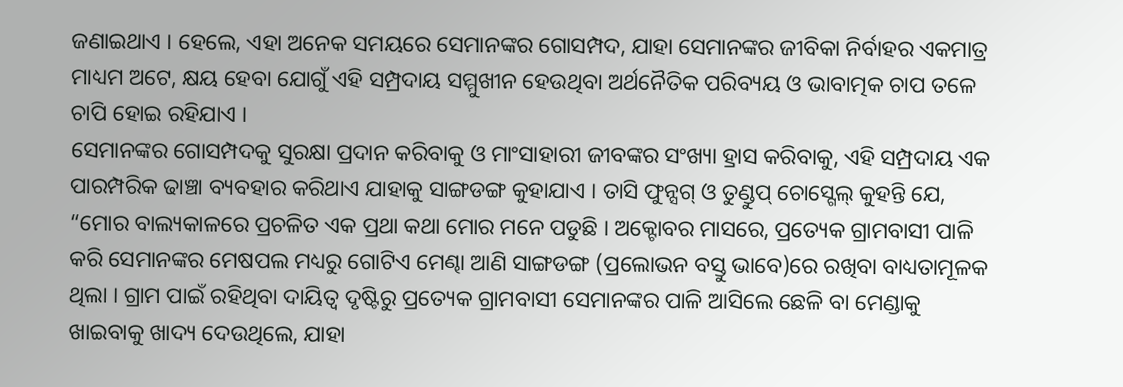ଜଣାଇଥାଏ । ହେଲେ, ଏହା ଅନେକ ସମୟରେ ସେମାନଙ୍କର ଗୋସମ୍ପଦ, ଯାହା ସେମାନଙ୍କର ଜୀବିକା ନିର୍ବାହର ଏକମାତ୍ର ମାଧ୍ୟମ ଅଟେ, କ୍ଷୟ ହେବା ଯୋଗୁଁ ଏହି ସମ୍ପ୍ରଦାୟ ସମ୍ମୁଖୀନ ହେଉଥିବା ଅର୍ଥନୈତିକ ପରିବ୍ୟୟ ଓ ଭାବାତ୍ମକ ଚାପ ତଳେ ଚାପି ହୋଇ ରହିଯାଏ ।
ସେମାନଙ୍କର ଗୋସମ୍ପଦକୁ ସୁରକ୍ଷା ପ୍ରଦାନ କରିବାକୁ ଓ ମାଂସାହାରୀ ଜୀବଙ୍କର ସଂଖ୍ୟା ହ୍ରାସ କରିବାକୁ, ଏହି ସମ୍ପ୍ରଦାୟ ଏକ ପାରମ୍ପରିକ ଢାଞ୍ଚା ବ୍ୟବହାର କରିଥାଏ ଯାହାକୁ ସାଙ୍ଗଡଙ୍ଗ କୁହାଯାଏ । ତାସି ଫୁନ୍ସଗ୍ ଓ ତୁଣ୍ଡୁପ୍ ଚୋସ୍ଗେଲ୍ କୁହନ୍ତି ଯେ, “ମୋର ବାଲ୍ୟକାଳରେ ପ୍ରଚଳିତ ଏକ ପ୍ରଥା କଥା ମୋର ମନେ ପଡୁଛି । ଅକ୍ଟୋବର ମାସରେ, ପ୍ରତ୍ୟେକ ଗ୍ରାମବାସୀ ପାଳି କରି ସେମାନଙ୍କର ମେଷପଲ ମଧ୍ୟରୁ ଗୋଟିଏ ମେଣ୍ଢା ଆଣି ସାଙ୍ଗଡଙ୍ଗ (ପ୍ରଲୋଭନ ବସ୍ତୁ ଭାବେ)ରେ ରଖିବା ବାଧ୍ୟତାମୂଳକ ଥିଲା । ଗ୍ରାମ ପାଇଁ ରହିଥିବା ଦାୟିତ୍ୱ ଦୃଷ୍ଟିରୁ ପ୍ରତ୍ୟେକ ଗ୍ରାମବାସୀ ସେମାନଙ୍କର ପାଳି ଆସିଲେ ଛେଳି ବା ମେଣ୍ଡାକୁ ଖାଇବାକୁ ଖାଦ୍ୟ ଦେଉଥିଲେ, ଯାହା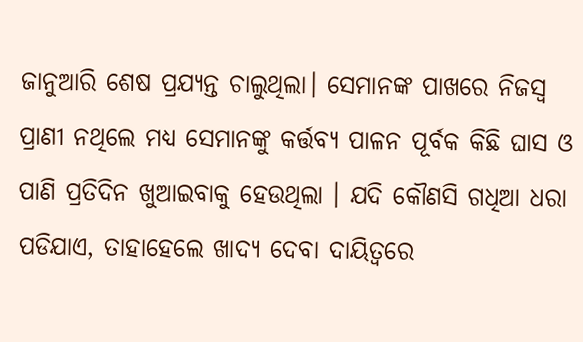ଜାନୁଆରି ଶେଷ ପ୍ରଯ୍ୟନ୍ତ ଚାଲୁଥିଲା। ସେମାନଙ୍କ ପାଖରେ ନିଜସ୍ୱ ପ୍ରାଣୀ ନଥିଲେ ମଧ୍ୟ ସେମାନଙ୍କୁ କର୍ତ୍ତବ୍ୟ ପାଳନ ପୂର୍ବକ କିଛି ଘାସ ଓ ପାଣି ପ୍ରତିଦିନ ଖୁଆଇବାକୁ ହେଉଥିଲା । ଯଦି କୌଣସି ଗଧିଆ ଧରା ପଡିଯାଏ, ତାହାହେଲେ ଖାଦ୍ୟ ଦେବା ଦାୟିତ୍ୱରେ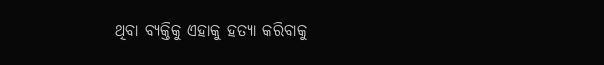ଥିବା ବ୍ୟକ୍ତିକୁ ଏହାକୁ ହତ୍ୟା କରିବାକୁ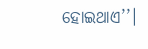ହୋଇଥାଏ’’।